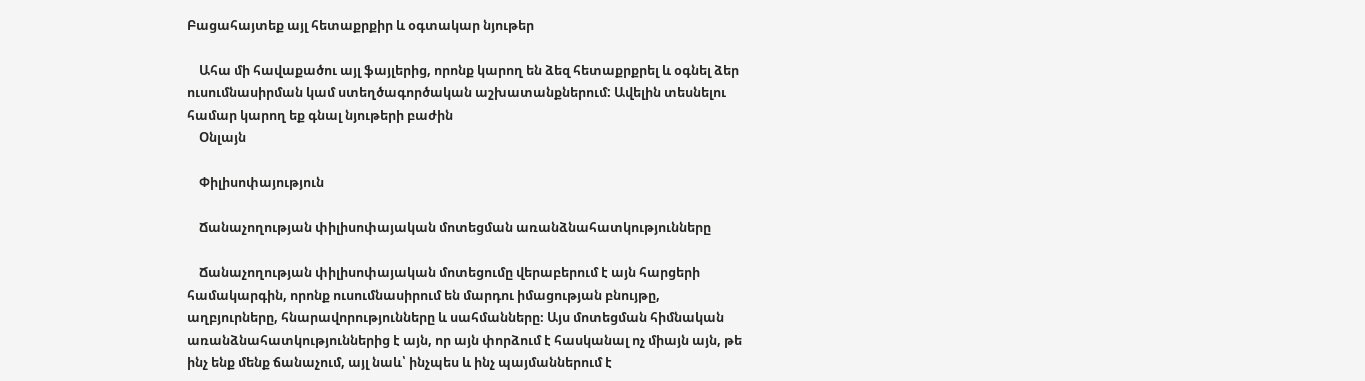Բացահայտեք այլ հետաքրքիր և օգտակար նյութեր

    Ահա մի հավաքածու այլ ֆայլերից, որոնք կարող են ձեզ հետաքրքրել և օգնել ձեր ուսումնասիրման կամ ստեղծագործական աշխատանքներում: Ավելին տեսնելու համար կարող եք գնալ նյութերի բաժին
    Օնլայն

    Փիլիսոփայություն

    Ճանաչողության փիլիսոփայական մոտեցման առանձնահատկությունները

    Ճանաչողության փիլիսոփայական մոտեցումը վերաբերում է այն հարցերի համակարգին, որոնք ուսումնասիրում են մարդու իմացության բնույթը, աղբյուրները, հնարավորությունները և սահմանները։ Այս մոտեցման հիմնական առանձնահատկություններից է այն, որ այն փորձում է հասկանալ ոչ միայն այն, թե ինչ ենք մենք ճանաչում, այլ նաև՝ ինչպես և ինչ պայմաններում է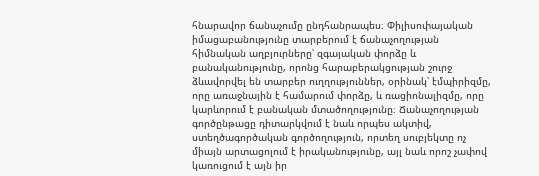հնարավոր ճանաչումը ընդհանրապես։ Փիլիսոփայական իմացաբանությունը տարբերում է ճանաչողության հիմնական աղբյուրները՝ զգայական փորձը և բանականությունը, որոնց հարաբերակցության շուրջ ձևավորվել են տարբեր ուղղություններ, օրինակ՝ էմպիրիզմը, որը առաջնային է համարում փորձը, և ռացիոնալիզմը, որը կարևորում է բանական մտածողությունը։ Ճանաչողության գործընթացը դիտարկվում է նաև որպես ակտիվ, ստեղծագործական գործողություն, որտեղ սուբյեկտը ոչ միայն արտացոլում է իրականությունը, այլ նաև որոշ չափով կառուցում է այն իր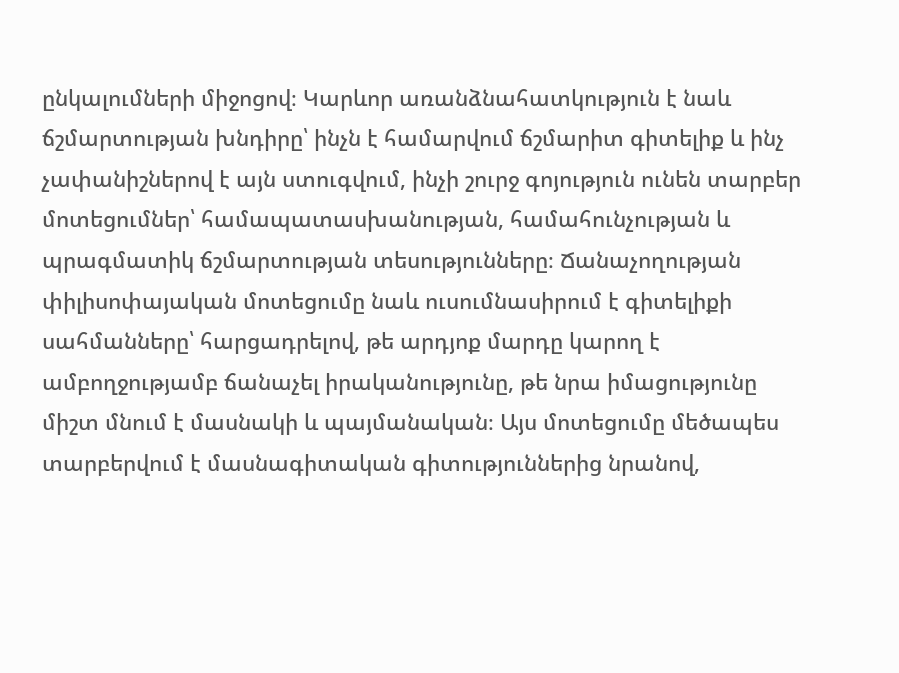ընկալումների միջոցով։ Կարևոր առանձնահատկություն է նաև ճշմարտության խնդիրը՝ ինչն է համարվում ճշմարիտ գիտելիք և ինչ չափանիշներով է այն ստուգվում, ինչի շուրջ գոյություն ունեն տարբեր մոտեցումներ՝ համապատասխանության, համահունչության և պրագմատիկ ճշմարտության տեսությունները։ Ճանաչողության փիլիսոփայական մոտեցումը նաև ուսումնասիրում է գիտելիքի սահմանները՝ հարցադրելով, թե արդյոք մարդը կարող է ամբողջությամբ ճանաչել իրականությունը, թե նրա իմացությունը միշտ մնում է մասնակի և պայմանական։ Այս մոտեցումը մեծապես տարբերվում է մասնագիտական գիտություններից նրանով,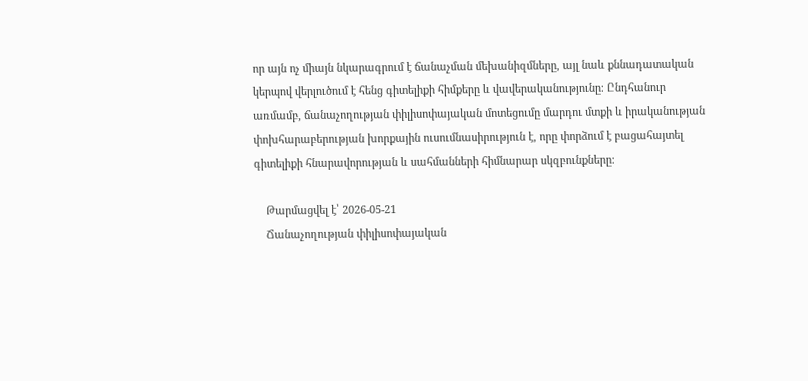որ այն ոչ միայն նկարագրում է ճանաչման մեխանիզմները, այլ նաև քննադատական կերպով վերլուծում է հենց գիտելիքի հիմքերը և վավերականությունը։ Ընդհանուր առմամբ, ճանաչողության փիլիսոփայական մոտեցումը մարդու մտքի և իրականության փոխհարաբերության խորքային ուսումնասիրություն է, որը փորձում է բացահայտել գիտելիքի հնարավորության և սահմանների հիմնարար սկզբունքները։

    Թարմացվել է՝ 2026-05-21
    Ճանաչողության փիլիսոփայական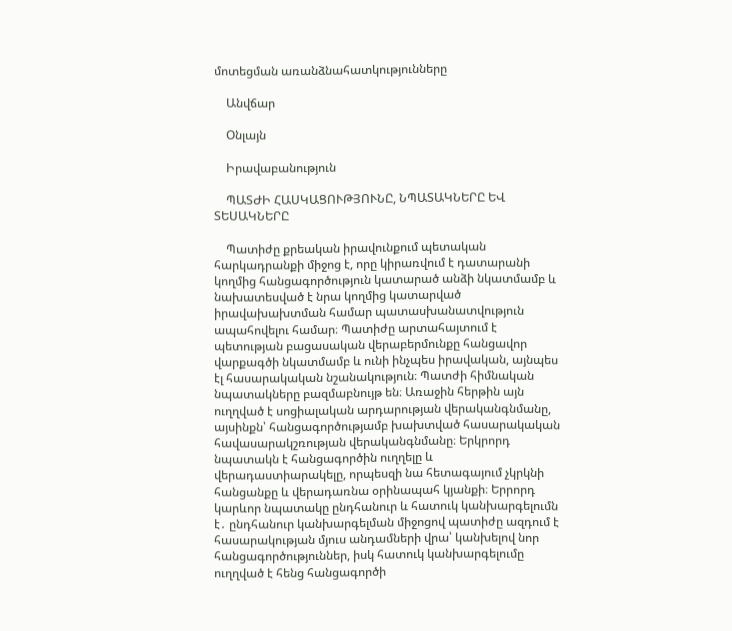մոտեցման առանձնահատկությունները

    Անվճար

    Օնլայն

    Իրավաբանություն

    ՊԱՏԺԻ ՀԱՍԿԱՑՈՒԹՅՈՒՆԸ, ՆՊԱՏԱԿՆԵՐԸ ԵՎ ՏԵՍԱԿՆԵՐԸ

    Պատիժը քրեական իրավունքում պետական հարկադրանքի միջոց է, որը կիրառվում է դատարանի կողմից հանցագործություն կատարած անձի նկատմամբ և նախատեսված է նրա կողմից կատարված իրավախախտման համար պատասխանատվություն ապահովելու համար։ Պատիժը արտահայտում է պետության բացասական վերաբերմունքը հանցավոր վարքագծի նկատմամբ և ունի ինչպես իրավական, այնպես էլ հասարակական նշանակություն։ Պատժի հիմնական նպատակները բազմաբնույթ են։ Առաջին հերթին այն ուղղված է սոցիալական արդարության վերականգնմանը, այսինքն՝ հանցագործությամբ խախտված հասարակական հավասարակշռության վերականգնմանը։ Երկրորդ նպատակն է հանցագործին ուղղելը և վերադաստիարակելը, որպեսզի նա հետագայում չկրկնի հանցանքը և վերադառնա օրինապահ կյանքի։ Երրորդ կարևոր նպատակը ընդհանուր և հատուկ կանխարգելումն է․ ընդհանուր կանխարգելման միջոցով պատիժը ազդում է հասարակության մյուս անդամների վրա՝ կանխելով նոր հանցագործություններ, իսկ հատուկ կանխարգելումը ուղղված է հենց հանցագործի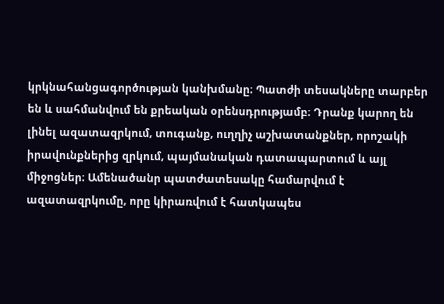կրկնահանցագործության կանխմանը։ Պատժի տեսակները տարբեր են և սահմանվում են քրեական օրենսդրությամբ։ Դրանք կարող են լինել ազատազրկում, տուգանք, ուղղիչ աշխատանքներ, որոշակի իրավունքներից զրկում, պայմանական դատապարտում և այլ միջոցներ։ Ամենածանր պատժատեսակը համարվում է ազատազրկումը, որը կիրառվում է հատկապես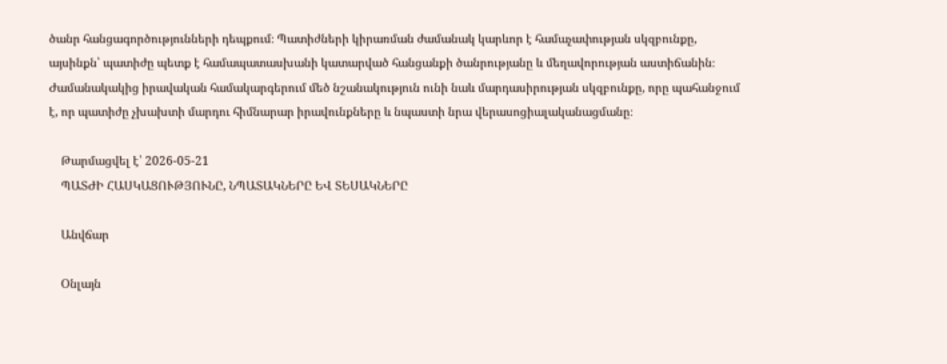ծանր հանցագործությունների դեպքում։ Պատիժների կիրառման ժամանակ կարևոր է համաչափության սկզբունքը, այսինքն՝ պատիժը պետք է համապատասխանի կատարված հանցանքի ծանրությանը և մեղավորության աստիճանին։ Ժամանակակից իրավական համակարգերում մեծ նշանակություն ունի նաև մարդասիրության սկզբունքը, որը պահանջում է, որ պատիժը չխախտի մարդու հիմնարար իրավունքները և նպաստի նրա վերասոցիալականացմանը։

    Թարմացվել է՝ 2026-05-21
    ՊԱՏԺԻ ՀԱՍԿԱՑՈՒԹՅՈՒՆԸ, ՆՊԱՏԱԿՆԵՐԸ ԵՎ ՏԵՍԱԿՆԵՐԸ

    Անվճար

    Օնլայն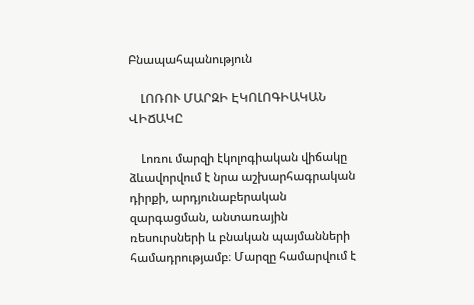Բնապահպանություն

    ԼՈՌՈՒ ՄԱՐԶԻ ԷԿՈԼՈԳԻԱԿԱՆ ՎԻՃԱԿԸ

    Լոռու մարզի էկոլոգիական վիճակը ձևավորվում է նրա աշխարհագրական դիրքի, արդյունաբերական զարգացման, անտառային ռեսուրսների և բնական պայմանների համադրությամբ։ Մարզը համարվում է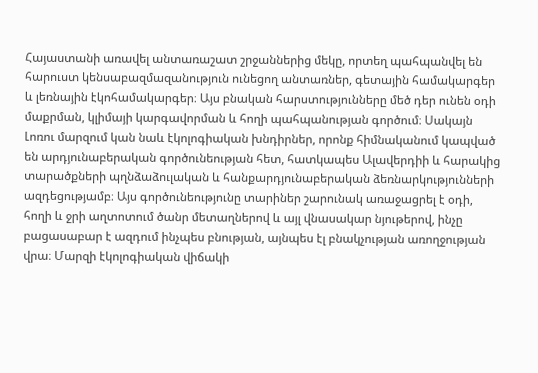Հայաստանի առավել անտառաշատ շրջաններից մեկը, որտեղ պահպանվել են հարուստ կենսաբազմազանություն ունեցող անտառներ, գետային համակարգեր և լեռնային էկոհամակարգեր։ Այս բնական հարստությունները մեծ դեր ունեն օդի մաքրման, կլիմայի կարգավորման և հողի պահպանության գործում։ Սակայն Լոռու մարզում կան նաև էկոլոգիական խնդիրներ, որոնք հիմնականում կապված են արդյունաբերական գործունեության հետ, հատկապես Ալավերդիի և հարակից տարածքների պղնձաձուլական և հանքարդյունաբերական ձեռնարկությունների ազդեցությամբ։ Այս գործունեությունը տարիներ շարունակ առաջացրել է օդի, հողի և ջրի աղտոտում ծանր մետաղներով և այլ վնասակար նյութերով, ինչը բացասաբար է ազդում ինչպես բնության, այնպես էլ բնակչության առողջության վրա։ Մարզի էկոլոգիական վիճակի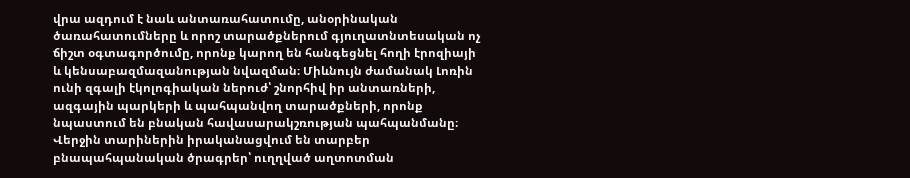վրա ազդում է նաև անտառահատումը, անօրինական ծառահատումները և որոշ տարածքներում գյուղատնտեսական ոչ ճիշտ օգտագործումը, որոնք կարող են հանգեցնել հողի էրոզիայի և կենսաբազմազանության նվազման։ Միևնույն ժամանակ Լոռին ունի զգալի էկոլոգիական ներուժ՝ շնորհիվ իր անտառների, ազգային պարկերի և պահպանվող տարածքների, որոնք նպաստում են բնական հավասարակշռության պահպանմանը։ Վերջին տարիներին իրականացվում են տարբեր բնապահպանական ծրագրեր՝ ուղղված աղտոտման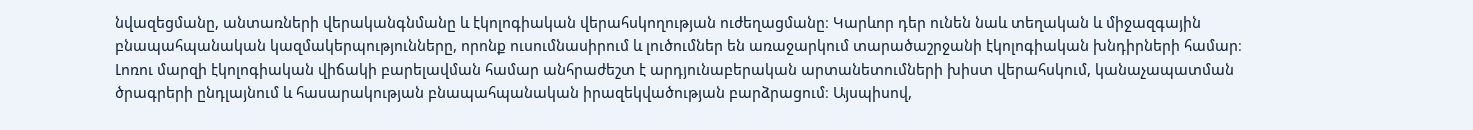նվազեցմանը, անտառների վերականգնմանը և էկոլոգիական վերահսկողության ուժեղացմանը։ Կարևոր դեր ունեն նաև տեղական և միջազգային բնապահպանական կազմակերպությունները, որոնք ուսումնասիրում և լուծումներ են առաջարկում տարածաշրջանի էկոլոգիական խնդիրների համար։ Լոռու մարզի էկոլոգիական վիճակի բարելավման համար անհրաժեշտ է արդյունաբերական արտանետումների խիստ վերահսկում, կանաչապատման ծրագրերի ընդլայնում և հասարակության բնապահպանական իրազեկվածության բարձրացում։ Այսպիսով,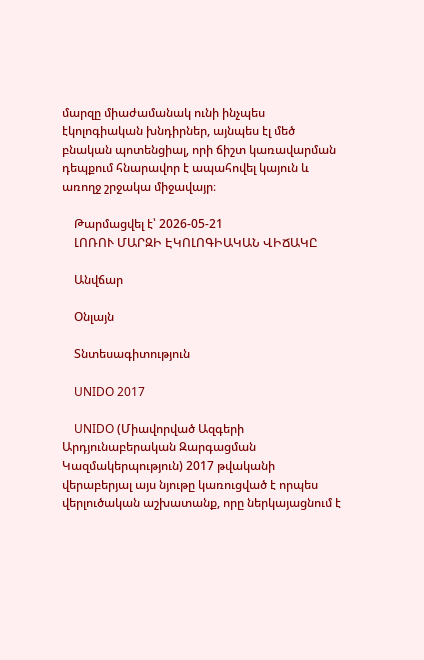մարզը միաժամանակ ունի ինչպես էկոլոգիական խնդիրներ, այնպես էլ մեծ բնական պոտենցիալ, որի ճիշտ կառավարման դեպքում հնարավոր է ապահովել կայուն և առողջ շրջակա միջավայր։

    Թարմացվել է՝ 2026-05-21
    ԼՈՌՈՒ ՄԱՐԶԻ ԷԿՈԼՈԳԻԱԿԱՆ ՎԻՃԱԿԸ

    Անվճար

    Օնլայն

    Տնտեսագիտություն

    UNIDO 2017

    UNIDO (Միավորված Ազգերի Արդյունաբերական Զարգացման Կազմակերպություն) 2017 թվականի վերաբերյալ այս նյութը կառուցված է որպես վերլուծական աշխատանք, որը ներկայացնում է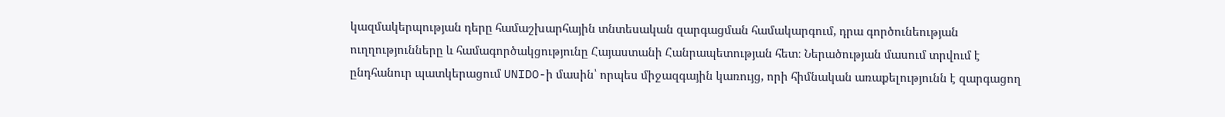կազմակերպության դերը համաշխարհային տնտեսական զարգացման համակարգում, դրա գործունեության ուղղությունները և համագործակցությունը Հայաստանի Հանրապետության հետ։ Ներածության մասում տրվում է ընդհանուր պատկերացում UNIDO-ի մասին՝ որպես միջազգային կառույց, որի հիմնական առաքելությունն է զարգացող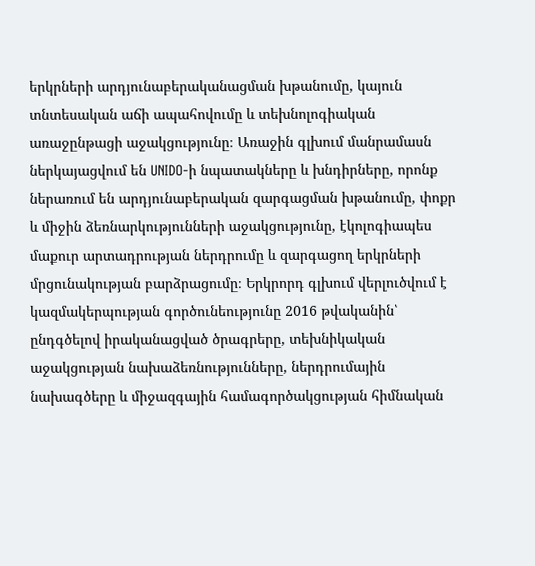երկրների արդյունաբերականացման խթանումը, կայուն տնտեսական աճի ապահովումը և տեխնոլոգիական առաջընթացի աջակցությունը։ Առաջին գլխում մանրամասն ներկայացվում են UNIDO-ի նպատակները և խնդիրները, որոնք ներառում են արդյունաբերական զարգացման խթանումը, փոքր և միջին ձեռնարկությունների աջակցությունը, էկոլոգիապես մաքուր արտադրության ներդրումը և զարգացող երկրների մրցունակության բարձրացումը։ Երկրորդ գլխում վերլուծվում է կազմակերպության գործունեությունը 2016 թվականին՝ ընդգծելով իրականացված ծրագրերը, տեխնիկական աջակցության նախաձեռնությունները, ներդրումային նախագծերը և միջազգային համագործակցության հիմնական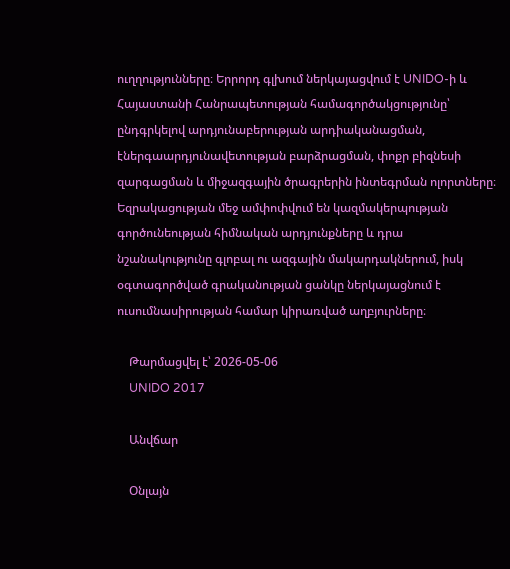ուղղությունները։ Երրորդ գլխում ներկայացվում է UNIDO-ի և Հայաստանի Հանրապետության համագործակցությունը՝ ընդգրկելով արդյունաբերության արդիականացման, էներգաարդյունավետության բարձրացման, փոքր բիզնեսի զարգացման և միջազգային ծրագրերին ինտեգրման ոլորտները։ Եզրակացության մեջ ամփոփվում են կազմակերպության գործունեության հիմնական արդյունքները և դրա նշանակությունը գլոբալ ու ազգային մակարդակներում, իսկ օգտագործված գրականության ցանկը ներկայացնում է ուսումնասիրության համար կիրառված աղբյուրները։

    Թարմացվել է՝ 2026-05-06
    UNIDO 2017

    Անվճար

    Օնլայն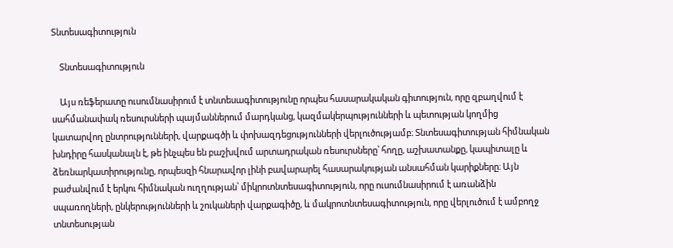Տնտեսագիտություն

    Տնտեսագիտություն

    Այս ռեֆերատը ուսումնասիրում է տնտեսագիտությունը որպես հասարակական գիտություն, որը զբաղվում է սահմանափակ ռեսուրսների պայմաններում մարդկանց, կազմակերպությունների և պետության կողմից կատարվող ընտրությունների, վարքագծի և փոխազդեցությունների վերլուծությամբ։ Տնտեսագիտության հիմնական խնդիրը հասկանալն է, թե ինչպես են բաշխվում արտադրական ռեսուրսները՝ հողը, աշխատանքը, կապիտալը և ձեռնարկատիրությունը, որպեսզի հնարավոր լինի բավարարել հասարակության անսահման կարիքները։ Այն բաժանվում է երկու հիմնական ուղղության՝ միկրոտնտեսագիտություն, որը ուսումնասիրում է առանձին սպառողների, ընկերությունների և շուկաների վարքագիծը, և մակրոտնտեսագիտություն, որը վերլուծում է ամբողջ տնտեսության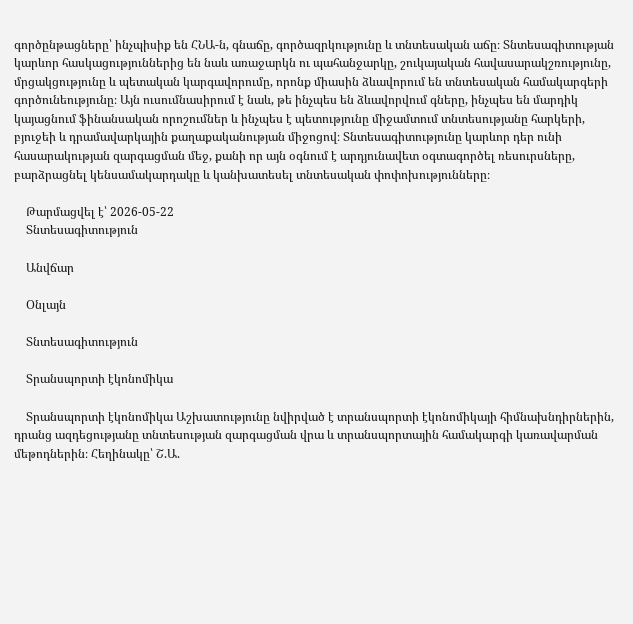գործընթացները՝ ինչպիսիք են ՀՆԱ-ն, գնաճը, գործազրկությունը և տնտեսական աճը։ Տնտեսագիտության կարևոր հասկացություններից են նաև առաջարկն ու պահանջարկը, շուկայական հավասարակշռությունը, մրցակցությունը և պետական կարգավորումը, որոնք միասին ձևավորում են տնտեսական համակարգերի գործունեությունը։ Այն ուսումնասիրում է նաև, թե ինչպես են ձևավորվում գները, ինչպես են մարդիկ կայացնում ֆինանսական որոշումներ և ինչպես է պետությունը միջամտում տնտեսությանը հարկերի, բյուջեի և դրամավարկային քաղաքականության միջոցով։ Տնտեսագիտությունը կարևոր դեր ունի հասարակության զարգացման մեջ, քանի որ այն օգնում է արդյունավետ օգտագործել ռեսուրսները, բարձրացնել կենսամակարդակը և կանխատեսել տնտեսական փոփոխությունները։

    Թարմացվել է՝ 2026-05-22
    Տնտեսագիտություն

    Անվճար

    Օնլայն

    Տնտեսագիտություն

    Տրանսպորտի էկոնոմիկա

    Տրանսպորտի էկոնոմիկա Աշխատությունը նվիրված է տրանսպորտի էկոնոմիկայի հիմնախնդիրներին, դրանց ազդեցությանը տնտեսության զարգացման վրա և տրանսպորտային համակարգի կառավարման մեթոդներին։ Հեղինակը՝ Շ.Ա.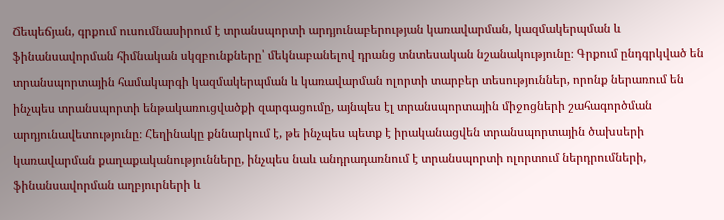Ճեպեճյան, գրքում ուսումնասիրում է տրանսպորտի արդյունաբերության կառավարման, կազմակերպման և ֆինանսավորման հիմնական սկզբունքները՝ մեկնաբանելով դրանց տնտեսական նշանակությունը։ Գրքում ընդգրկված են տրանսպորտային համակարգի կազմակերպման և կառավարման ոլորտի տարբեր տեսություններ, որոնք ներառում են ինչպես տրանսպորտի ենթակառուցվածքի զարգացումը, այնպես էլ տրանսպորտային միջոցների շահագործման արդյունավետությունը։ Հեղինակը քննարկում է, թե ինչպես պետք է իրականացվեն տրանսպորտային ծախսերի կառավարման քաղաքականությունները, ինչպես նաև անդրադառնում է տրանսպորտի ոլորտում ներդրումների, ֆինանսավորման աղբյուրների և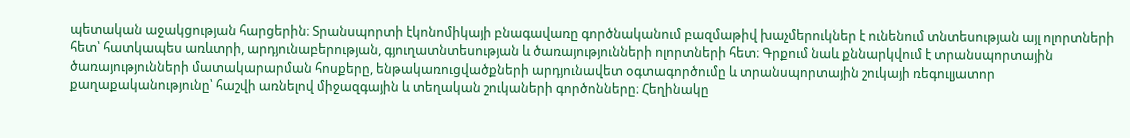պետական աջակցության հարցերին։ Տրանսպորտի էկոնոմիկայի բնագավառը գործնականում բազմաթիվ խաչմերուկներ է ունենում տնտեսության այլ ոլորտների հետ՝ հատկապես առևտրի, արդյունաբերության, գյուղատնտեսության և ծառայությունների ոլորտների հետ։ Գրքում նաև քննարկվում է տրանսպորտային ծառայությունների մատակարարման հոսքերը, ենթակառուցվածքների արդյունավետ օգտագործումը և տրանսպորտային շուկայի ռեգուլյատոր քաղաքականությունը՝ հաշվի առնելով միջազգային և տեղական շուկաների գործոնները։ Հեղինակը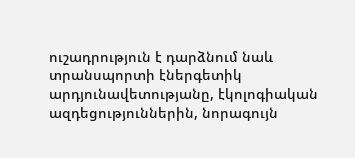ուշադրություն է դարձնում նաև տրանսպորտի էներգետիկ արդյունավետությանը, էկոլոգիական ազդեցություններին, նորագույն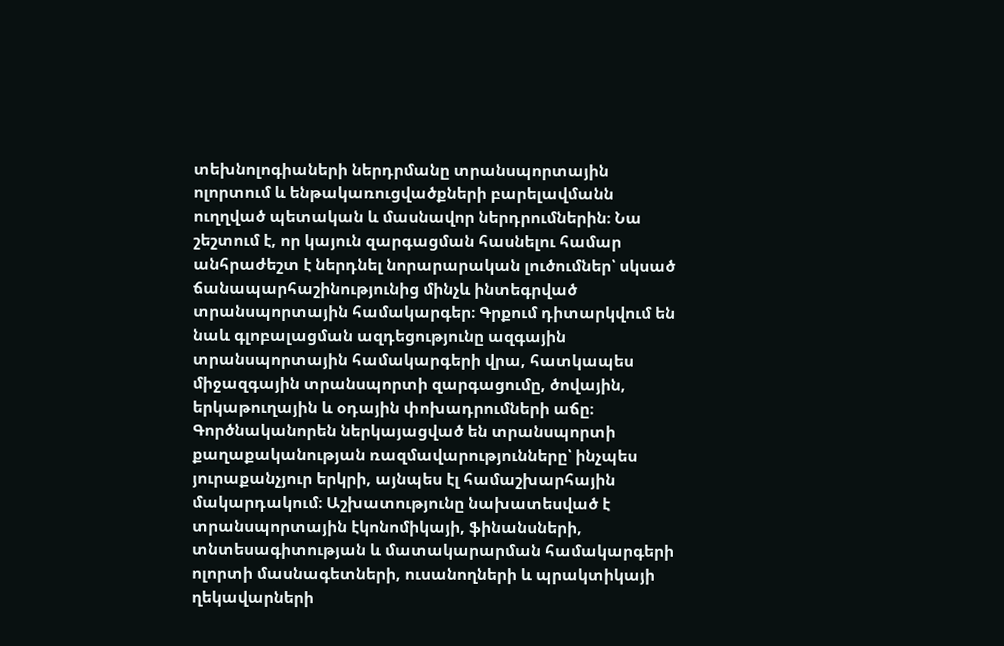տեխնոլոգիաների ներդրմանը տրանսպորտային ոլորտում և ենթակառուցվածքների բարելավմանն ուղղված պետական և մասնավոր ներդրումներին։ Նա շեշտում է, որ կայուն զարգացման հասնելու համար անհրաժեշտ է ներդնել նորարարական լուծումներ՝ սկսած ճանապարհաշինությունից մինչև ինտեգրված տրանսպորտային համակարգեր։ Գրքում դիտարկվում են նաև գլոբալացման ազդեցությունը ազգային տրանսպորտային համակարգերի վրա, հատկապես միջազգային տրանսպորտի զարգացումը, ծովային, երկաթուղային և օդային փոխադրումների աճը։ Գործնականորեն ներկայացված են տրանսպորտի քաղաքականության ռազմավարությունները՝ ինչպես յուրաքանչյուր երկրի, այնպես էլ համաշխարհային մակարդակում։ Աշխատությունը նախատեսված է տրանսպորտային էկոնոմիկայի, ֆինանսների, տնտեսագիտության և մատակարարման համակարգերի ոլորտի մասնագետների, ուսանողների և պրակտիկայի ղեկավարների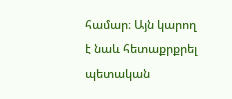համար։ Այն կարող է նաև հետաքրքրել պետական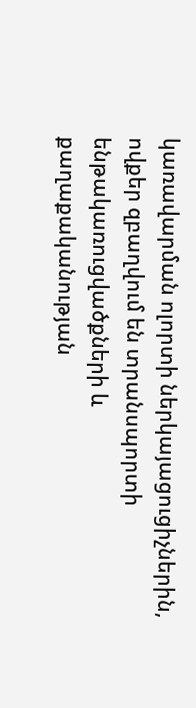կառավարման ոլորտի ներկայացուցիչներին, ովքեր զբաղվում են տրանսպորտի ենթակառուցվածքների և քաղաքականության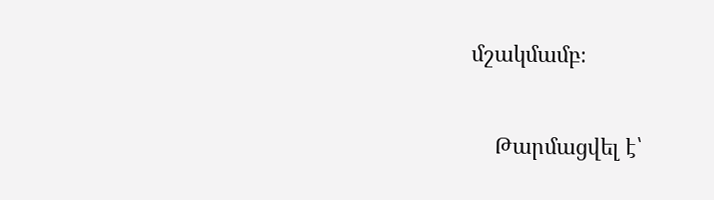մշակմամբ։

    Թարմացվել է՝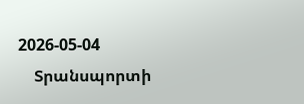2026-05-04
    Տրանսպորտի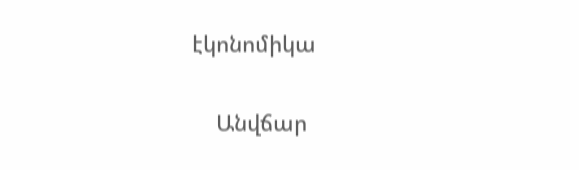էկոնոմիկա

    Անվճար